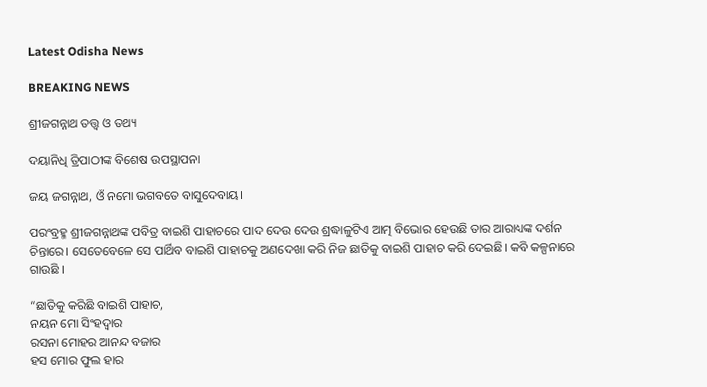Latest Odisha News

BREAKING NEWS

ଶ୍ରୀଜଗନ୍ନାଥ ତତ୍ତ୍ୱ ଓ ତଥ୍ୟ

ଦୟାନିଧି ତ୍ରିପାଠୀଙ୍କ ବିଶେଷ ଉପସ୍ଥାପନା

ଜୟ ଜଗନ୍ନାଥ, ଓଁ ନମୋ ଭଗବତେ ବାସୁଦେବାୟ।

ପରଂବ୍ରହ୍ମ ଶ୍ରୀଜଗନ୍ନାଥଙ୍କ ପବିତ୍ର ବାଇଶି ପାହାଚରେ ପାଦ ଦେଉ ଦେଉ ଶ୍ରଦ୍ଧାଳୁଟିଏ ଆତ୍ମ ବିଭୋର ହେଉଛି ତାର ଆରାଧ୍ୟଙ୍କ ଦର୍ଶନ ଚିନ୍ତାରେ। ସେତେବେଳେ ସେ ପାର୍ଥିବ ବାଇଶି ପାହାଚକୁ ଅଣଦେଖା କରି ନିଜ ଛାତିକୁ ବାଇଶି ପାହାଚ କରି ଦେଇଛି। କବି କଳ୍ପନାରେ ଗାଉଛି ।

“ଛାତିକୁ କରିଛି ବାଇଶି ପାହାଚ,
ନୟନ ମୋ ସିଂହଦ୍ୱାର
ରସନା ମୋହର ଆନନ୍ଦ ବଜାର
ହସ ମୋର ଫୁଲ ହାର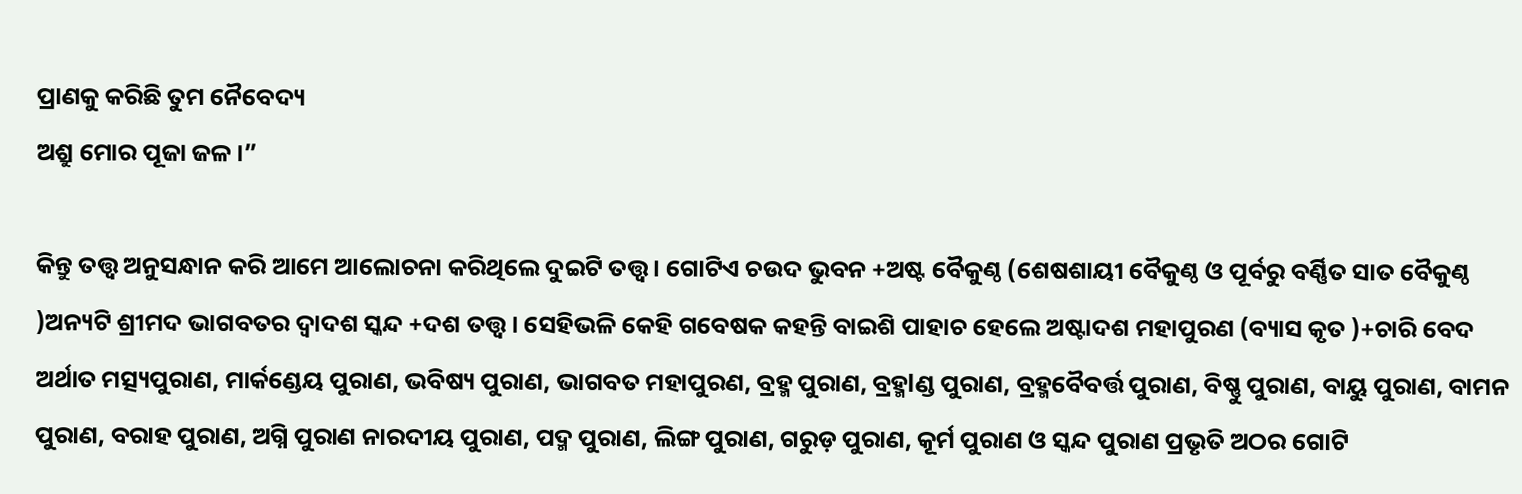ପ୍ରାଣକୁ କରିଛି ତୁମ ନୈବେଦ୍ୟ
ଅଶ୍ରୁ ମୋର ପୂଜା ଜଳ ।”

କିନ୍ତୁ ତତ୍ତ୍ୱ ଅନୁସନ୍ଧାନ କରି ଆମେ ଆଲୋଚନା କରିଥିଲେ ଦୁଇଟି ତତ୍ତ୍ୱ । ଗୋଟିଏ ଚଉଦ ଭୁବନ +ଅଷ୍ଟ ବୈକୁଣ୍ଠ (ଶେଷଶାୟୀ ବୈକୁଣ୍ଠ ଓ ପୂର୍ବରୁ ବର୍ଣ୍ଣିତ ସାତ ବୈକୁଣ୍ଠ )ଅନ୍ୟଟି ଶ୍ରୀମଦ ଭାଗବତର ଦ୍ୱାଦଶ ସ୍କନ୍ଦ +ଦଶ ତତ୍ତ୍ୱ । ସେହିଭଳି କେହି ଗବେଷକ କହନ୍ତି ବାଇଶି ପାହାଚ ହେଲେ ଅଷ୍ଟାଦଶ ମହାପୁରଣ (ବ୍ୟାସ କୃତ )+ଚାରି ବେଦ ଅର୍ଥାତ ମତ୍ସ୍ୟପୁରାଣ, ମାର୍କଣ୍ଡେୟ ପୁରାଣ, ଭବିଷ୍ୟ ପୁରାଣ, ଭାଗବତ ମହାପୁରଣ, ବ୍ରହ୍ମ ପୁରାଣ, ବ୍ରହ୍ମlଣ୍ଡ ପୁରାଣ, ବ୍ରହ୍ମବୈବର୍ତ୍ତ ପୁରାଣ, ବିଷ୍ଣୁ ପୁରାଣ, ବାୟୁ ପୁରାଣ, ବାମନ ପୁରାଣ, ବରାହ ପୁରାଣ, ଅଗ୍ନି ପୁରାଣ ନାରଦୀୟ ପୁରାଣ, ପଦ୍ମ ପୁରାଣ, ଲିଙ୍ଗ ପୁରାଣ, ଗରୁଡ଼ ପୁରାଣ, କୂର୍ମ ପୁରାଣ ଓ ସ୍କନ୍ଦ ପୁରାଣ ପ୍ରଭୃତି ଅଠର ଗୋଟି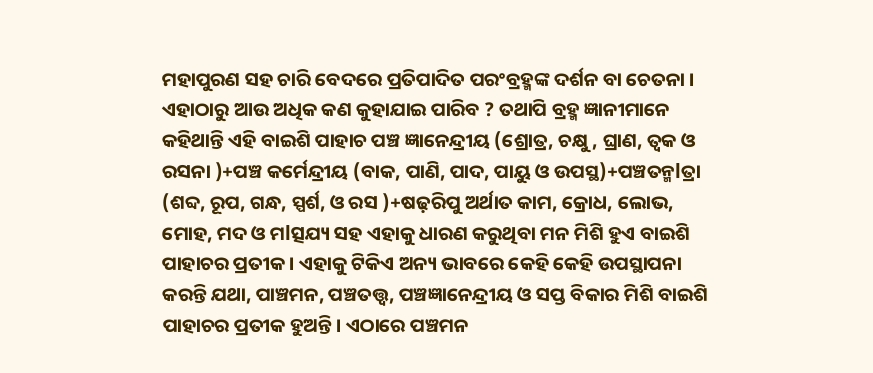ମହାପୁରଣ ସହ ଚାରି ବେଦରେ ପ୍ରତିପାଦିତ ପରଂବ୍ରହ୍ମଙ୍କ ଦର୍ଶନ ବା ଚେତନା । ଏହାଠାରୁ ଆଉ ଅଧିକ କଣ କୁହାଯାଇ ପାରିବ ? ତଥାପି ବ୍ରହ୍ମ ଜ୍ଞାନୀମାନେ କହିଥାନ୍ତି ଏହି ବାଇଶି ପାହାଚ ପଞ୍ଚ ଜ୍ଞାନେନ୍ଦ୍ରୀୟ (ଶ୍ରୋତ୍ର, ଚକ୍ଷୁ, ଘ୍ରାଣ, ତ୍ବକ ଓ ରସନା )+ପଞ୍ଚ କର୍ମେନ୍ଦ୍ରୀୟ (ବାକ, ପାଣି, ପାଦ, ପାୟୁ ଓ ଉପସ୍ଥ)+ପଞ୍ଚତନ୍ମlତ୍ରା (ଶବ୍ଦ, ରୂପ, ଗନ୍ଧ, ସ୍ପର୍ଶ, ଓ ରସ )+ଷଢ଼ରିପୁ ଅର୍ଥାତ କାମ, କ୍ରୋଧ, ଲୋଭ, ମୋହ, ମଦ ଓ ମlତ୍ସଯ୍ୟ ସହ ଏହାକୁ ଧାରଣ କରୁଥିବା ମନ ମିଶି ହୁଏ ବାଇଶି ପାହାଚର ପ୍ରତୀକ। ଏହାକୁ ଟିକିଏ ଅନ୍ୟ ଭାବରେ କେହି କେହି ଉପସ୍ଥାପନା କରନ୍ତି ଯଥା, ପାଞ୍ଚମନ, ପଞ୍ଚତତ୍ତ୍ୱ, ପଞ୍ଚଜ୍ଞାନେନ୍ଦ୍ରୀୟ ଓ ସପ୍ତ ବିକାର ମିଶି ବାଇଶି ପାହାଚର ପ୍ରତୀକ ହୁଅନ୍ତି। ଏଠାରେ ପଞ୍ଚମନ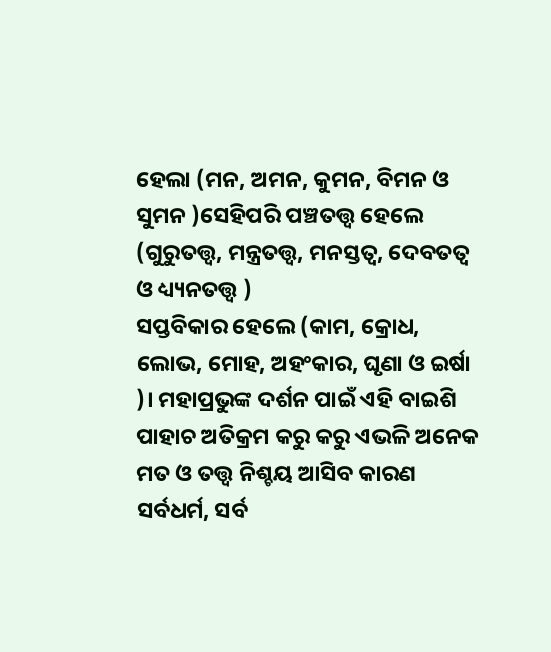ହେଲା (ମନ, ଅମନ, କୁମନ, ବିମନ ଓ ସୁମନ )ସେହିପରି ପଞ୍ଚତତ୍ତ୍ୱ ହେଲେ (ଗୁରୁତତ୍ତ୍ୱ, ମନ୍ତ୍ରତତ୍ତ୍ୱ, ମନସ୍ତତ୍ୱ, ଦେବତତ୍ୱ ଓ ଧ୍ୟ୍ୟନତତ୍ତ୍ୱ )
ସପ୍ତବିକାର ହେଲେ (କାମ, କ୍ରୋଧ, ଲୋଭ, ମୋହ, ଅହଂକାର, ଘୃଣା ଓ ଇର୍ଷା )। ମହାପ୍ରଭୁଙ୍କ ଦର୍ଶନ ପାଇଁ ଏହି ବାଇଶି ପାହାଚ ଅତିକ୍ରମ କରୁ କରୁ ଏଭଳି ଅନେକ ମତ ଓ ତତ୍ତ୍ୱ ନିଶ୍ଚୟ ଆସିବ କାରଣ ସର୍ବଧର୍ମ, ସର୍ବ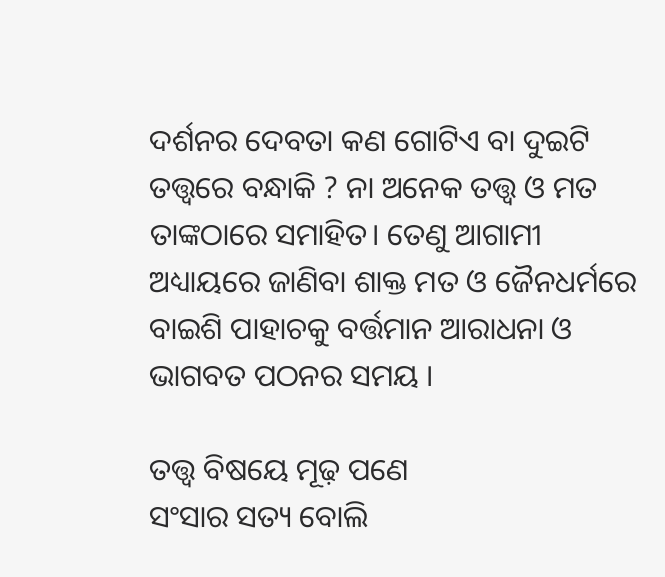ଦର୍ଶନର ଦେବତା କଣ ଗୋଟିଏ ବା ଦୁଇଟି ତତ୍ତ୍ୱରେ ବନ୍ଧାକି ? ନା ଅନେକ ତତ୍ତ୍ୱ ଓ ମତ ତାଙ୍କଠାରେ ସମାହିତ। ତେଣୁ ଆଗାମୀ ଅଧ୍ୟାୟରେ ଜାଣିବା ଶାକ୍ତ ମତ ଓ ଜୈନଧର୍ମରେ ବାଇଶି ପାହାଚକୁ ବର୍ତ୍ତମାନ ଆରାଧନା ଓ ଭାଗବତ ପଠନର ସମୟ ।

ତତ୍ତ୍ୱ ବିଷୟେ ମୂଢ଼ ପଣେ
ସଂସାର ସତ୍ୟ ବୋଲି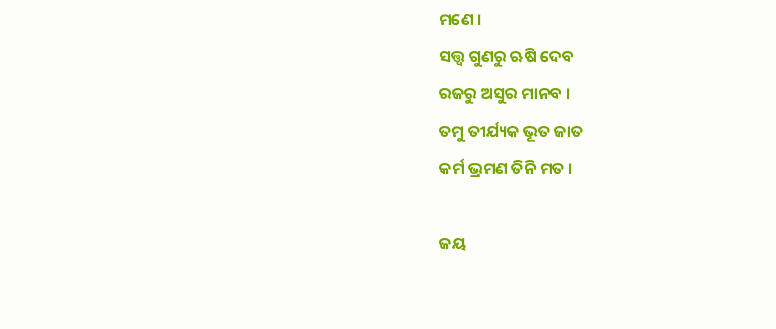ମଣେ ।
ସତ୍ତ୍ୱ ଗୁଣରୁ ଋଷି ଦେବ
ରଜରୁ ଅସୁର ମାନବ ।
ତମୁ ତୀର୍ଯ୍ୟକ ଭୂତ ଜାତ
କର୍ମ ଭ୍ରମଣ ତିନି ମତ ।

ଜୟ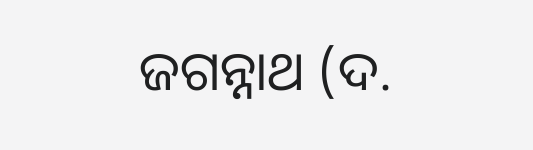ଜଗନ୍ନାଥ (ଦ.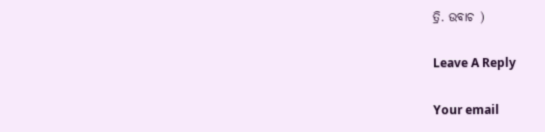ତ୍ରି. ଉବାଚ )

Leave A Reply

Your email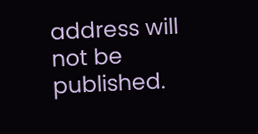address will not be published.